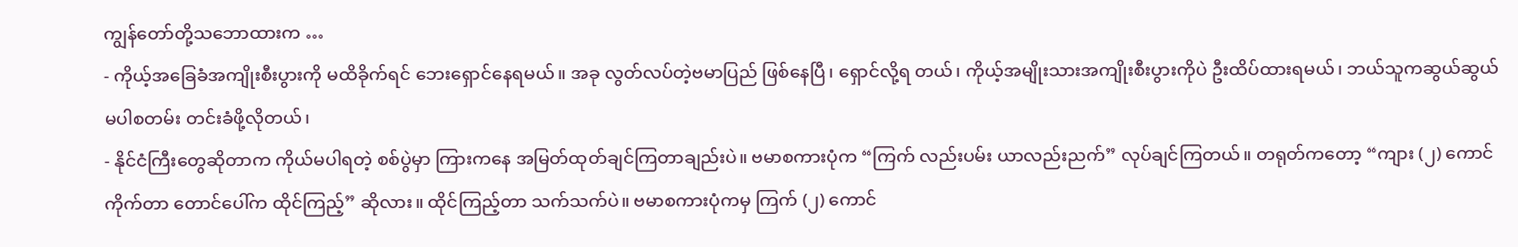ကျွန်တော်တို့သဘောထားက …
- ကိုယ့်အခြေခံအကျိုးစီးပွားကို မထိခိုက်ရင် ဘေးရှောင်နေရမယ်။ အခု လွတ်လပ်တဲ့ဗမာပြည် ဖြစ်နေပြီ၊ ရှောင်လို့ရ တယ်၊ ကိုယ့်အမျိုးသားအကျိုးစီးပွားကိုပဲ ဦးထိပ်ထားရမယ်၊ ဘယ်သူကဆွယ်ဆွယ် မပါစတမ်း တင်းခံဖို့လိုတယ်၊
- နိုင်ငံကြီးတွေဆိုတာက ကိုယ်မပါရတဲ့ စစ်ပွဲမှာ ကြားကနေ အမြတ်ထုတ်ချင်ကြတာချည်းပဲ။ ဗမာစကားပုံက “ကြက် လည်းပမ်း ယာလည်းညက်” လုပ်ချင်ကြတယ်။ တရုတ်ကတော့ “ကျား (၂) ကောင်ကိုက်တာ တောင်ပေါ်က ထိုင်ကြည့်” ဆိုလား။ ထိုင်ကြည့်တာ သက်သက်ပဲ။ ဗမာစကားပုံကမှ ကြက် (၂) ကောင်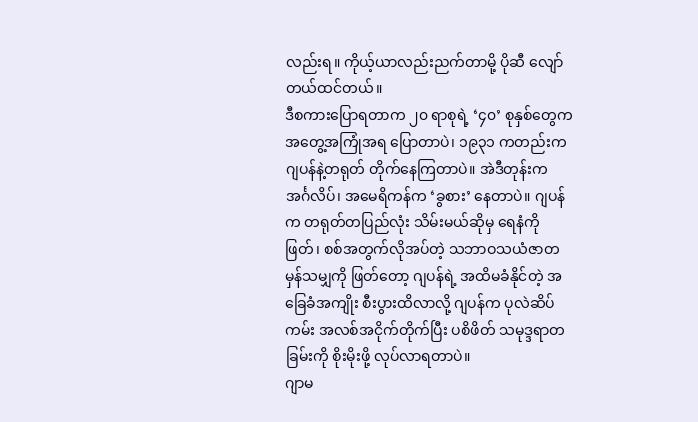လည်းရ။ ကိုယ့်ယာလည်းညက်တာမို့ ပိုဆီ လျော်တယ်ထင်တယ်။
ဒီစကားပြောရတာက ၂၀ ရာစုရဲ့ ‘၄၀’ စုနှစ်တွေက အတွေ့အကြုံအရ ပြောတာပဲ၊ ၁၉၃၁ ကတည်းက ဂျပန်နဲ့တရုတ် တိုက်နေကြတာပဲ။ အဲဒီတုန်းက အင်္ဂလိပ်၊ အမေရိကန်က ‘ခွစား’ နေတာပဲ။ ဂျပန်က တရုတ်တပြည်လုံး သိမ်းမယ်ဆိုမှ ရေနံကိုဖြတ်၊ စစ်အတွက်လိုအပ်တဲ့ သဘာဝသယံဇာတမှန်သမျှကို ဖြတ်တော့ ဂျပန်ရဲ့ အထိမခံနိုင်တဲ့ အခြေခံအကျိုး စီးပွားထိလာလို့ ဂျပန်က ပုလဲဆိပ်ကမ်း အလစ်အငိုက်တိုက်ပြီး ပစိဖိတ် သမုဒ္ဒရာတခြမ်းကို စိုးမိုးဖို့ လုပ်လာရတာပဲ။
ဂျာမ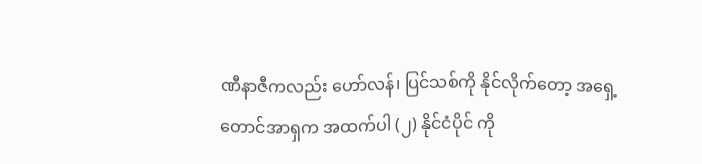ဏီနာဇီကလည်း ဟော်လန်၊ ပြင်သစ်ကို နိုင်လိုက်တော့ အရှေ့တောင်အာရှက အထက်ပါ (၂) နိုင်ငံပိုင် ကို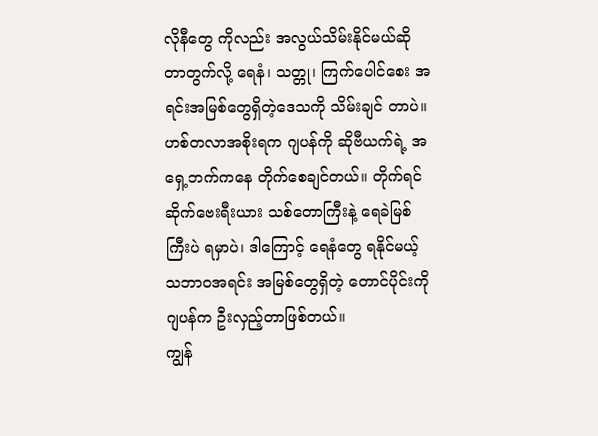လိုနီတွေ ကိုလည်း အလွယ်သိမ်းနိုင်မယ်ဆိုတာတွက်လို့ ရေနံ၊ သတ္တု၊ ကြက်ပေါင်စေး အရင်းအမြစ်တွေရှိတဲ့ဒေသကို သိမ်းချင် တာပဲ။ ဟစ်တလာအစိုးရက ဂျပန်ကို ဆိုဗီယက်ရဲ့ အရှေ့ဘက်ကနေ တိုက်စေချင်တယ်။ တိုက်ရင် ဆိုက်ဗေးရီးယား သစ်တောကြီးနဲ့ ရေခဲမြစ်ကြီးပဲ ရမှာပဲ၊ ဒါကြောင့် ရေနံတွေ ရနိုင်မယ့် သဘာဝအရင်း အမြစ်တွေရှိတဲ့ တောင်ပိုင်းကို ဂျပန်က ဦးလှည့်တာဖြစ်တယ်။
ကျွန်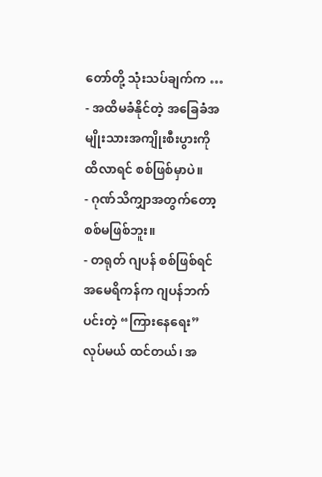တော်တို့ သုံးသပ်ချက်က …
- အထိမခံနိုင်တဲ့ အခြေခံအမျိုးသားအကျိုးစီးပွားကို ထိလာရင် စစ်ဖြစ်မှာပဲ။
- ဂုဏ်သိကျှာအတွက်တော့ စစ်မဖြစ်ဘူး။
- တရုတ် ဂျပန် စစ်ဖြစ်ရင် အမေရိကန်က ဂျပန်ဘက်ပင်းတဲ့ “ကြားနေရေး” လုပ်မယ် ထင်တယ်၊ အ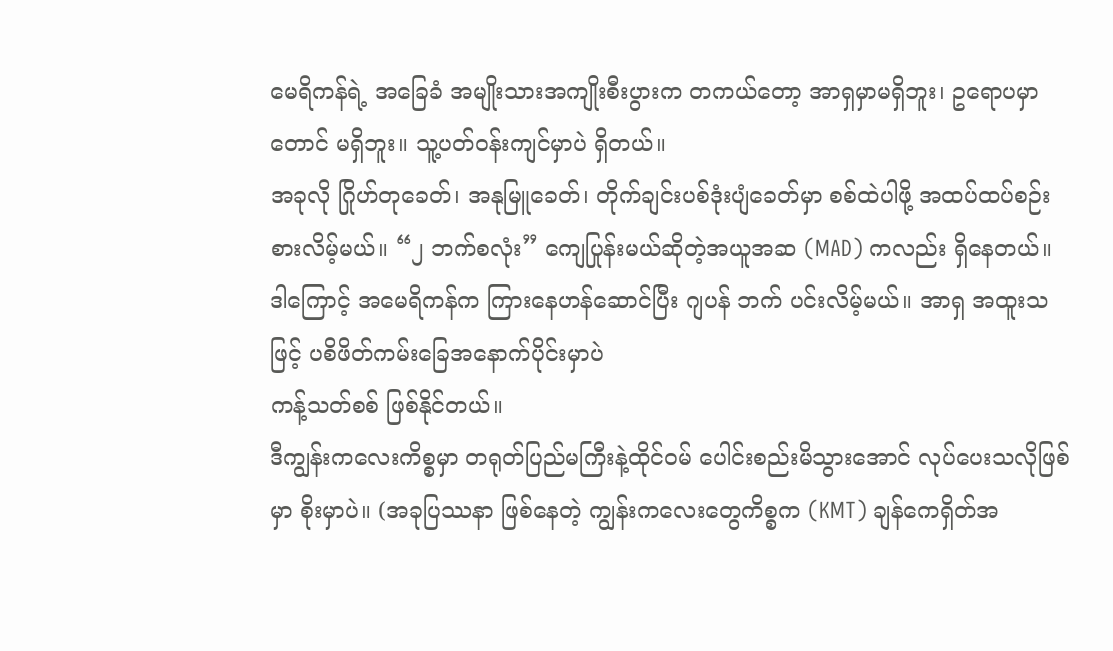မေရိကန်ရဲ့ အခြေခံ အမျိုးသားအကျိုးစီးပွားက တကယ်တော့ အာရှမှာမရှိဘူး၊ ဥရောပမှာတောင် မရှိဘူး။ သူ့ပတ်ဝန်းကျင်မှာပဲ ရှိတယ်။
အခုလို ဂြိုဟ်တုခေတ်၊ အနုမြူခေတ်၊ တိုက်ချင်းပစ်ဒုံးပျံခေတ်မှာ စစ်ထဲပါဖို့ အထပ်ထပ်စဉ်းစားလိမ့်မယ်။ “၂ ဘက်စလုံး” ကျေပြုန်းမယ်ဆိုတဲ့အယူအဆ (MAD) ကလည်း ရှိနေတယ်။ ဒါကြောင့် အမေရိကန်က ကြားနေဟန်ဆောင်ပြီး ဂျပန် ဘက် ပင်းလိမ့်မယ်။ အာရှ အထူးသဖြင့် ပစိဖိတ်ကမ်းခြေအနောက်ပိုင်းမှာပဲ
ကန့်သတ်စစ် ဖြစ်နိုင်တယ်။
ဒီကျွန်းကလေးကိစ္စမှာ တရုတ်ပြည်မကြီးနဲ့ထိုင်ဝမ် ပေါင်းစည်းမိသွားအောင် လုပ်ပေးသလိုဖြစ်မှာ စိုးမှာပဲ။ (အခုပြဿနာ ဖြစ်နေတဲ့ ကျွန်းကလေးတွေကိစ္စက (KMT) ချန်ကေရှိတ်အ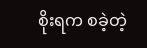စိုးရက စခဲ့တဲ့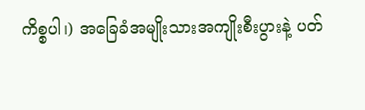ကိစ္စပါ၊) အခြေခံအမျိုးသားအကျိုးစီးပွားနဲ့ ပတ်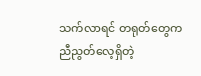သက်လာရင် တရုတ်တွေက ညီညွတ်လေ့ရှိတဲ့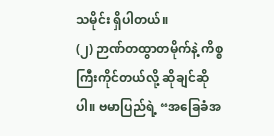သမိုင်း ရှိပါတယ်။
(၂) ဉာဏ်တထွာတမိုက်နဲ့ ကိစ္စကြီးကိုင်တယ်လို့ ဆိုချင်ဆိုပါ။ ဗမာပြည်ရဲ့ “အခြေခံအ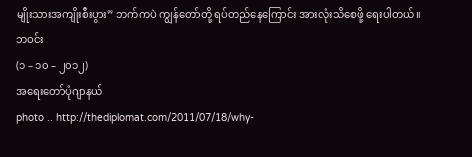မျိုးသားအကျိုးစီးပွား” ဘက်ကပဲ ကျွန်တော်တို့ ရပ်တည်နေကြောင်း အားလုံးသိစေဖို့ ရေးပါတယ်။
ဘဝင်း
(၁ – ၁၀ – ၂၀၁၂)
အရေးတော်ပုံဂျာနယ်
photo .. http://thediplomat.com/2011/07/18/why-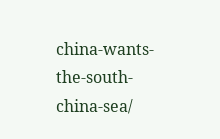china-wants-the-south-china-sea/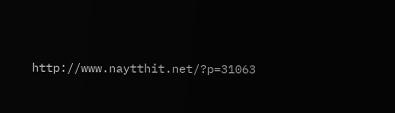http://www.naytthit.net/?p=31063